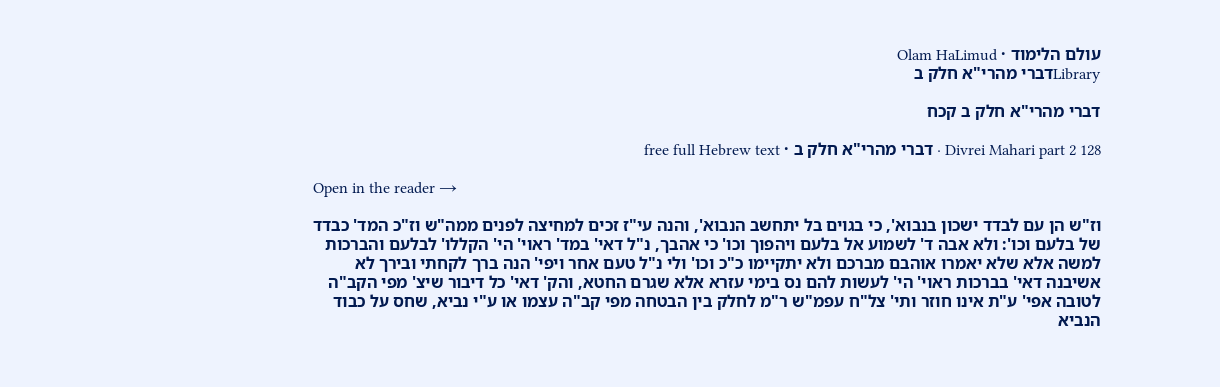עולם הלימוד · Olam HaLimud
Libraryדברי מהרי"א חלק ב

דברי מהרי"א חלק ב קכח

Divrei Mahari part 2 128 · דברי מהרי"א חלק ב · free full Hebrew text

Open in the reader →

וז"ש הן עם לבדד ישכון בנבוא', כי בגוים בל יתחשב הנבוא', והנה עי"ז זכים למחיצה לפנים ממה"ש וז"כ המד' כבדד של בלעם וכו': ולא אבה ד' לשמוע אל בלעם ויהפוך וכו' כי אהבך, נ"ל דאי' במד' ראוי' הי' הקללו' לבלעם והברכות למשה אלא שלא יאמרו אוהבם מברכם ולא יתקיימו כ"כ וכו' ולי נ"ל טעם אחר ויפי' הנה ברך לקחתי ובירך לא אשיבנה דאי' בברכות ראוי' הי' לעשות להם נס בימי עזרא אלא שגרם החטא, והק' דאי' כל דיבור שיצ' מפי הקב"ה לטובה אפי' ע"ת אינו חוזר ותי' צל"ח עפמ"ש ר"מ לחלק בין הבטחה מפי קב"ה עצמו או ע"י נביא, שחס על כבוד הנביא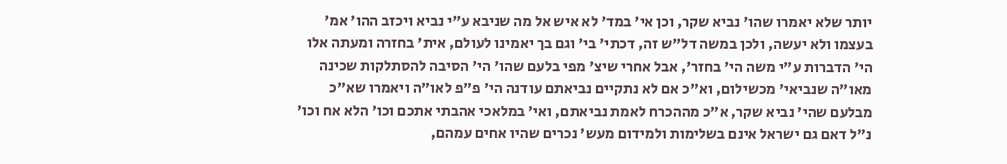יותר שלא יאמרו שהו' נביא שקר, וכן אי' במד' לא איש אל מה שניבא ע"י נביא ויכזב ההו' אמ' בעצמו ולא יעשה, ולכן במשה דל"ש זה, דכתי' בי' וגם בך יאמינו לעולם, אית' בחזרה ומעתה אלו הי' הדברות ע"י משה הי' בחזר', אבל אחרי שיצ' מפי בלעם שהו' הי' הסיבה להסתלקות שכינה מאו"ה שנביאי' מכשילום, וא"כ אם לא נתקיים נביאתם עודנה הי' פ"פ לאו"ה ויאמרו שא"כ מבלעם שהי' נביא שקר, א"כ מההכרח לאמת נביאתם, ואי' במלאכי אהבתי אתכם וכו' הלא אח וכו' נ"ל דאם גם ישראל אינם בשלימות ולמידום מעש' נכרים שהיו אחים עמהם,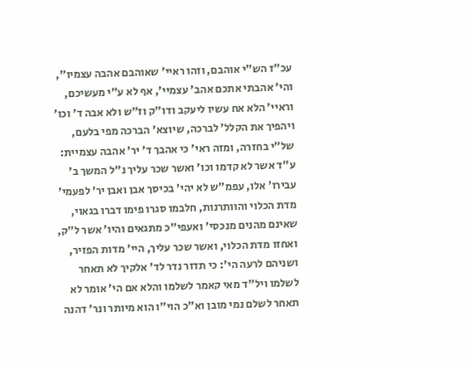עכ"ז הש"י אוהבם, וזהו ראיי' שאוהבם אהבה עצמיו", והי' אהבתי אתכם אהב' עצמיי', אף לא ע"י מעשיכם, וראיי' הלא אח עשיו ליעקב ודו"ק וז"ש ולא אבה ד' וכו' ויהפיך את הקלל' לברכה, שיוצא' הברכה מפי בלעם, של"י בחזרה, ומזה ראי' כי אהבך ד' יר' אהבה עצמיית: ע"ד אשר לא קדמו וכו' ואשר שכר עליך נ"ל המשך ב' עבירו' אלו, עפמ"ש לא יהי' בכיסך אבן ואבן יר' לפעמי' מדת הכלוי והוותרנות, חלבמו סגרו פימו דברו בגאוי, שאינם מהנים מנכסי' ואעפי"כ מתגאים והיו' אשר ל"ק, ואחזו מדת הכלוי, ואשר שכר עליך, היי' מדות הפזיר, ושניהם לרעה הי': כי תדור נדר לד' אלקיך לא תאחר לשלמו ויל"ד מאי קאמר לשלמו והלא אם הי' אומר לא תאחר לשלם נמי מובן וא"כ הוי"ו הוא מיותר ונר' דהנה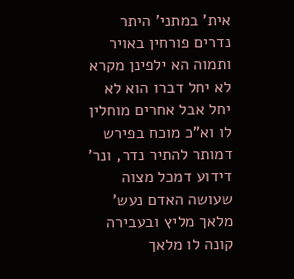אית' במתני' היתר נדרים פורחין באויר ותמוה הא ילפינן מקרא לא יחל דברו הוא לא יחל אבל אחרים מוחלין לו וא"כ מוכח בפירש דמותר להתיר נדר, ונר' דידוע דמכל מצוה שעושה האדם נעש' מלאך מליץ ובעבירה קונה לו מלאך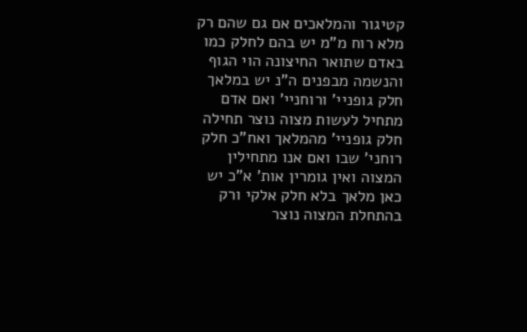קטיגור והמלאכים אם גם שהם רק מלא רוח מ"מ יש בהם לחלק כמו באדם שתואר החיצונה הוי הגוף והנשמה מבפנים ה"נ יש במלאך חלק גופניי' ורוחניי' ואם אדם מתחיל לעשות מצוה נוצר תחילה חלק גופניי' מהמלאך ואח"כ חלק רוחני' שבו ואם אנו מתחילין המצוה ואין גומרין אות' א"כ יש כאן מלאך בלא חלק אלקי ורק בהתחלת המצוה נוצר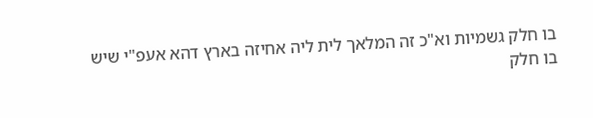בו חלק גשמיות וא"כ זה המלאך לית ליה אחיזה בארץ דהא אעפ"י שיש בו חלק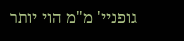גופניי' מ"מ הוי יותר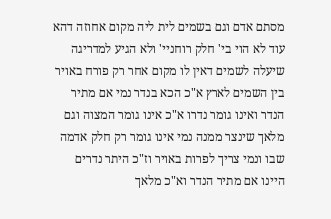מסתם אדם וגם בשמים לית ליה מקום אחוזה דהא עוד לא הוי בי' חלק רוחניי' ולא הגיע למדריגה שיעלה לשמים דאין לו מקום אחר רק פורח באויר בין השמים לארץ א"כ הכא בנדר נמי אם מתיר הנדר ואינו גומר נדרו א"כ אינו גומר המצוה וגם מלאך שינצר ממנה נמי אינו גומר רק חלק אדמה שבו ונמי צריך לפרות באויר וז"כ היתר נדרים היינו אם מתיר הנדר וא"כ מלאך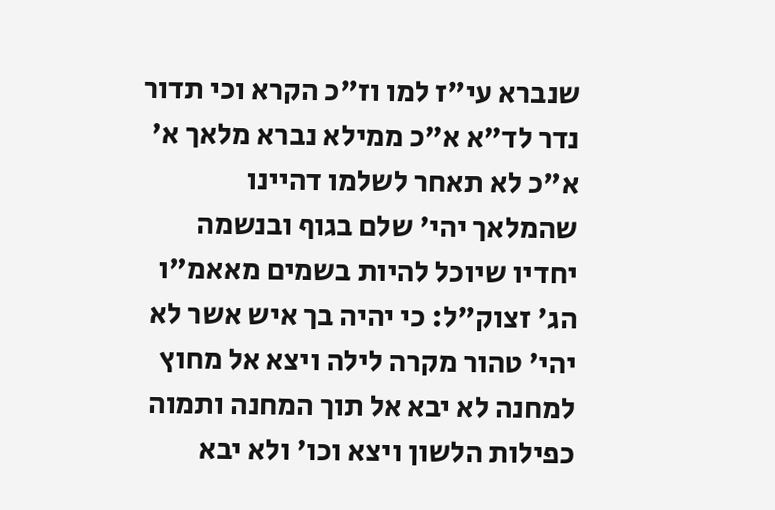שנברא עי"ז למו וז"כ הקרא וכי תדור נדר לד"א א"כ ממילא נברא מלאך א' א"כ לא תאחר לשלמו דהיינו שהמלאך יהי' שלם בגוף ובנשמה יחדיו שיוכל להיות בשמים מאאמ"ו הג' זצוק"ל: כי יהיה בך איש אשר לא יהי' טהור מקרה לילה ויצא אל מחוץ למחנה לא יבא אל תוך המחנה ותמוה כפילות הלשון ויצא וכו' ולא יבא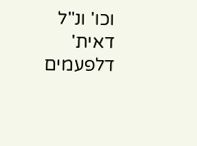וכו' ונ"ל דאית' דלפעמים